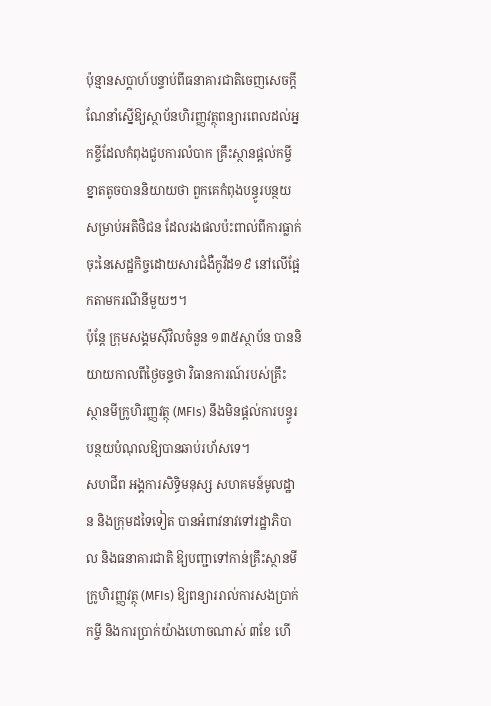ប៉ុន្មានសប្តាហ៍បន្ទាប់ពីធនាគារជាតិចេញសេចក្តីណែនាំស្នើឱ្យស្ថាប័នហិរញ្ញវត្ថុពន្យារពេលដល់អ្នកខ្ចីដែលកំពុងជួបការលំបាក គ្រឹះស្ថានផ្ដល់កម្ចីខ្នាតតូចបាននិយាយថា ពួកគេកំពុងបន្ធូរបន្ថយសម្រាប់អតិថិជន ដែលរងផលប៉ះពាល់ពីការធ្លាក់ចុះនៃសេដ្ឋកិច្ចដោយសារជំងឺកូវីដ១៩ នៅលើផ្អែកតាមករណីនីមួយៗ។
ប៉ុន្តែ ក្រុមសង្គមស៊ីវិលចំនួន ១៣៥ស្ថាប័ន បាននិយាយកាលពីថ្ងៃចន្ទថា វិធានការណ៍របស់គ្រឹះស្ថានមីក្រូហិរញ្ញវត្ថុ (MFIs) នឹងមិនផ្តល់ការបន្ធូរបន្ថយបំណុលឱ្យបានឆាប់រហ័សទេ។
សហជីព អង្គការសិទ្ធិមនុស្ស សហគមន៍មូលដ្ឋាន និងក្រុមដទៃទៀត បានអំពាវនាវទៅរដ្ឋាភិបាល និងធនាគារជាតិ ឱ្យបញ្ជាទៅកាន់គ្រឹះស្ថានមីក្រូហិរញ្ញវត្ថុ (MFIs) ឱ្យពន្យាររាល់ការសងប្រាក់កម្ចី និងការប្រាក់យ៉ាងហោចណាស់ ៣ខែ ហើ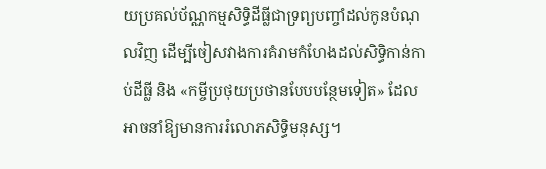យប្រគល់ប័ណ្ណកម្មសិទ្ធិដីធ្លីជាទ្រព្យបញ្ចាំដល់កូនបំណុលវិញ ដើម្បីចៀសវាងការគំរាមកំហែងដល់សិទ្ធិកាន់កាប់ដីធ្លី និង «កម្ចីប្រថុយប្រថានបែបបន្ថែមទៀត» ដែលអាចនាំឱ្យមានការរំលោភសិទ្ធិមនុស្ស។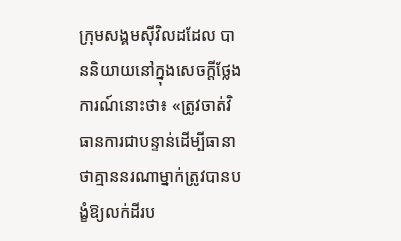ក្រុមសង្គមស៊ីវិលដដែល បាននិយាយនៅក្នុងសេចក្តីថ្លែងការណ៍នោះថា៖ «ត្រូវចាត់វិធានការជាបន្ទាន់ដើម្បីធានាថាគ្មាននរណាម្នាក់ត្រូវបានបង្ខំឱ្យលក់ដីរប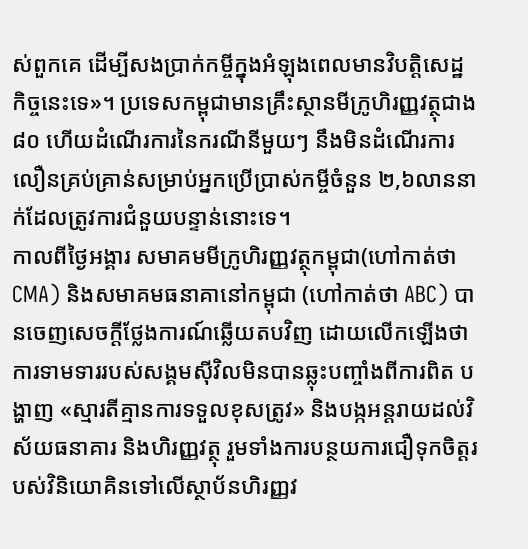ស់ពួកគេ ដើម្បីសងប្រាក់កម្ចីក្នុងអំឡុងពេលមានវិបត្តិសេដ្ឋកិច្ចនេះទេ»។ ប្រទេសកម្ពុជាមានគ្រឹះស្ថានមីក្រូហិរញ្ញវត្ថុជាង ៨០ ហើយដំណើរការនៃករណីនីមួយៗ នឹងមិនដំណើរការលឿនគ្រប់គ្រាន់សម្រាប់អ្នកប្រើប្រាស់កម្ចីចំនួន ២,៦លាននាក់ដែលត្រូវការជំនួយបន្ទាន់នោះទេ។
កាលពីថ្ងៃអង្គារ សមាគមមីក្រូហិរញ្ញវត្ថុកម្ពុជា(ហៅកាត់ថា CMA) និងសមាគមធនាគានៅកម្ពុជា (ហៅកាត់ថា ABC) បានចេញសេចក្តីថ្លែងការណ៍ឆ្លើយតបវិញ ដោយលើកឡើងថា ការទាមទាររបស់សង្គមស៊ីវិលមិនបានឆ្លុះបញ្ចាំងពីការពិត បង្ហាញ «ស្មារតីគ្មានការទទួលខុសត្រូវ» និងបង្កអន្តរាយដល់វិស័យធនាគារ និងហិរញ្ញវត្ថុ រួមទាំងការបន្ថយការជឿទុកចិត្តរបស់វិនិយោគិនទៅលើស្ថាប័នហិរញ្ញវ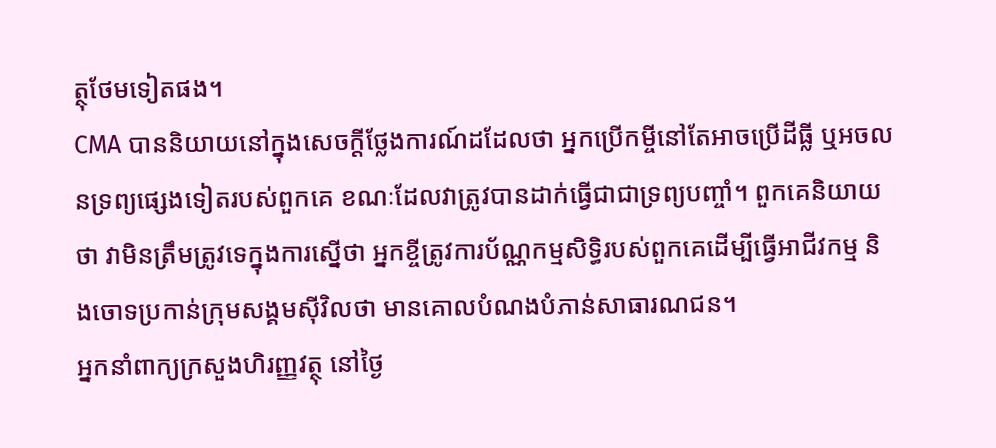ត្ថុថែមទៀតផង។
CMA បាននិយាយនៅក្នុងសេចក្តីថ្លែងការណ៍ដដែលថា អ្នកប្រើកម្ចីនៅតែអាចប្រើដីធ្លី ឬអចលនទ្រព្យផ្សេងទៀតរបស់ពួកគេ ខណៈដែលវាត្រូវបានដាក់ធ្វើជាជាទ្រព្យបញ្ចាំ។ ពួកគេនិយាយថា វាមិនត្រឹមត្រូវទេក្នុងការស្នើថា អ្នកខ្ចីត្រូវការប័ណ្ណកម្មសិទ្ធិរបស់ពួកគេដើម្បីធ្វើអាជីវកម្ម និងចោទប្រកាន់ក្រុមសង្គមស៊ីវិលថា មានគោលបំណងបំភាន់សាធារណជន។
អ្នកនាំពាក្យក្រសួងហិរញ្ញវត្ថុ នៅថ្ងៃ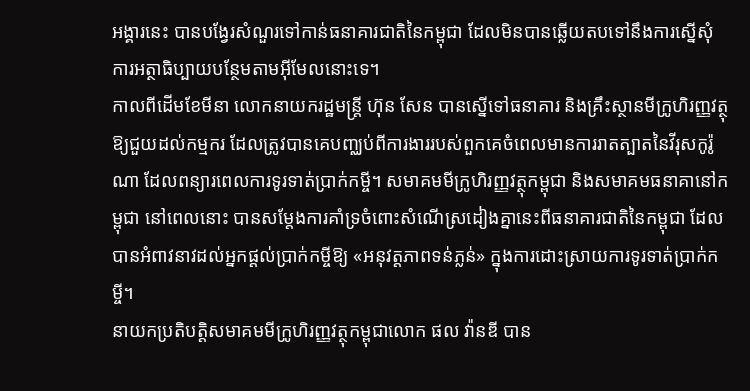អង្គារនេះ បានបង្វែរសំណួរទៅកាន់ធនាគារជាតិនៃកម្ពុជា ដែលមិនបានឆ្លើយតបទៅនឹងការស្នើសុំការអត្ថាធិប្បាយបន្ថែមតាមអ៊ីមែលនោះទេ។
កាលពីដើមខែមីនា លោកនាយករដ្ឋមន្រ្តី ហ៊ុន សែន បានស្នើទៅធនាគារ និងគ្រឹះស្ថានមីក្រូហិរញ្ញវត្ថុ ឱ្យជួយដល់កម្មករ ដែលត្រូវបានគេបញ្ឈប់ពីការងាររបស់ពួកគេចំពេលមានការរាតត្បាតនៃវីរុសកូរ៉ូណា ដែលពន្យារពេលការទូរទាត់ប្រាក់កម្ចី។ សមាគមមីក្រូហិរញ្ញវត្ថុកម្ពុជា និងសមាគមធនាគានៅកម្ពុជា នៅពេលនោះ បានសម្តែងការគាំទ្រចំពោះសំណើស្រដៀងគ្នានេះពីធនាគារជាតិនៃកម្ពុជា ដែលបានអំពាវនាវដល់អ្នកផ្តល់ប្រាក់កម្ចីឱ្យ «អនុវត្តភាពទន់ភ្លន់» ក្នុងការដោះស្រាយការទូរទាត់ប្រាក់កម្ចី។
នាយកប្រតិបត្តិសមាគមមីក្រូហិរញ្ញវត្ថុកម្ពុជាលោក ផល វ៉ានឌី បាន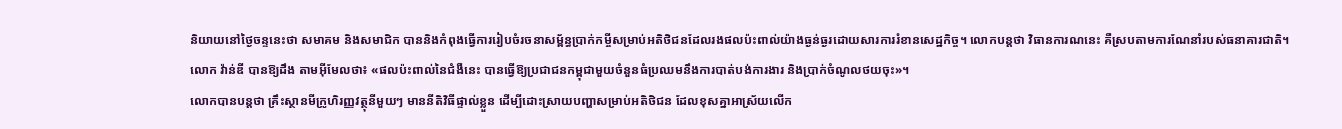និយាយនៅថ្ងៃចន្ទនេះថា សមាគម និងសមាជិក បាននិងកំពុងធ្វើការរៀបចំរចនាសម្ព័ន្ធប្រាក់កម្ចីសម្រាប់អតិថិជនដែលរងផលប៉ះពាល់យ៉ាងធ្ងន់ធ្ងរដោយសារការរំខានសេដ្ឋកិច្ច។ លោកបន្តថា វិធានការណនេះ គឺស្របតាមការណែនាំរបស់ធនាគារជាតិ។
លោក វ៉ាន់ឌី បានឱ្យដឹង តាមអ៊ីមែលថា៖ «ផលប៉ះពាល់នៃជំងឺនេះ បានធ្វើឱ្យប្រជាជនកម្ពុជាមួយចំនួនធំប្រឈមនឹងការបាត់បង់ការងារ និងប្រាក់ចំណូលថយចុះ»។
លោកបានបន្តថា គ្រឹះស្ថានមីក្រូហិរញ្ញវត្ថុនីមួយៗ មាននីតិវិធីផ្ទាល់ខ្លួន ដើម្បីដោះស្រាយបញ្ហាសម្រាប់អតិថិជន ដែលខុសគ្នាអាស្រ័យលើក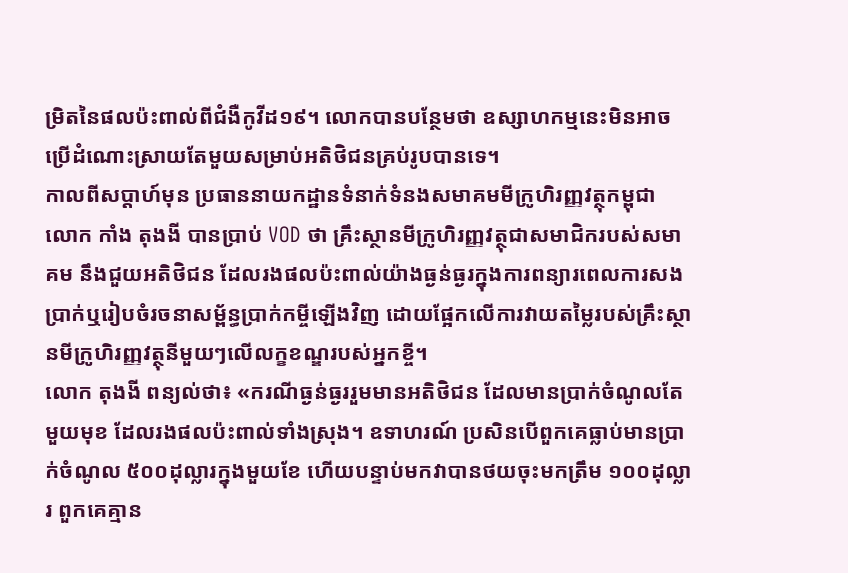ម្រិតនៃផលប៉ះពាល់ពីជំងឺកូវីដ១៩។ លោកបានបន្ថែមថា ឧស្សាហកម្មនេះមិនអាចប្រើដំណោះស្រាយតែមួយសម្រាប់អតិថិជនគ្រប់រូបបានទេ។
កាលពីសប្តាហ៍មុន ប្រធាននាយកដ្ឋានទំនាក់ទំនងសមាគមមីក្រូហិរញ្ញវត្ថុកម្ពុជា លោក កាំង តុងងី បានប្រាប់ VOD ថា គ្រឹះស្ថានមីក្រូហិរញ្ញវត្ថុជាសមាជិករបស់សមាគម នឹងជួយអតិថិជន ដែលរងផលប៉ះពាល់យ៉ាងធ្ងន់ធ្ងរក្នុងការពន្យារពេលការសងប្រាក់ឬរៀបចំរចនាសម្ព័ន្ធប្រាក់កម្ចីឡើងវិញ ដោយផ្អែកលើការវាយតម្លៃរបស់គ្រឹះស្ថានមីក្រូហិរញ្ញវត្ថុនីមួយៗលើលក្ខខណ្ឌរបស់អ្នកខ្ចី។
លោក តុងងី ពន្យល់ថា៖ «ករណីធ្ងន់ធ្ងររួមមានអតិថិជន ដែលមានប្រាក់ចំណូលតែមួយមុខ ដែលរងផលប៉ះពាល់ទាំងស្រុង។ ឧទាហរណ៍ ប្រសិនបើពួកគេធ្លាប់មានប្រាក់ចំណូល ៥០០ដុល្លារក្នុងមួយខែ ហើយបន្ទាប់មកវាបានថយចុះមកត្រឹម ១០០ដុល្លារ ពួកគេគ្មាន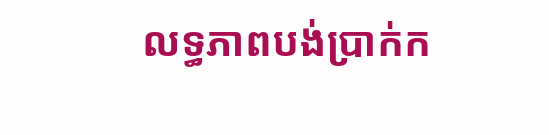លទ្ធភាពបង់ប្រាក់ក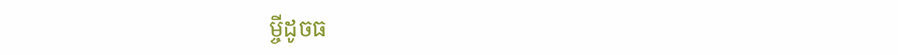ម្ចីដូចធ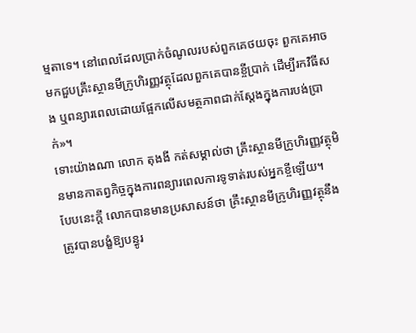ម្មតាទេ។ នៅពេលដែលប្រាក់ចំណូលរបស់ពួកគេថយចុះ ពួកគេអាចមកជួបគ្រឹះស្ថានមីក្រូហិរញ្ញវត្ថុដែលពួកគេបានខ្ចីប្រាក់ ដើម្បីរកវិធីសង ឬពន្យារពេលដោយផ្អែកលើសមត្ថភាពជាក់ស្តែងក្នុងការបង់ប្រាក់»។
ទោះយ៉ាងណា លោក តុងងី កត់សម្គាល់ថា គ្រឹះស្ថានមីក្រូហិរញ្ញវត្ថុមិនមានកាតព្វកិច្ចក្នុងការពន្យារពេលការទូទាត់របស់អ្នកខ្ចីឡើយ។
បែបនេះក្ដី លោកបានមានប្រសាសន៍ថា គ្រឹះស្ថានមីក្រូហិរញ្ញវត្ថុនឹងត្រូវបានបង្ខំឱ្យបន្ធូរ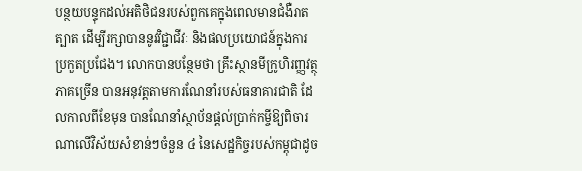បន្ថយបន្ទុកដល់អតិថិជនរបស់ពួកគេក្នុងពេលមានជំងឺរាតត្បាត ដើម្បីរក្សាបាននូវវិជ្ជាជីវៈ និងផលប្រយោជន៍ក្នុងការប្រកួតប្រជែង។ លោកបានបន្ថែមថា គ្រឹះស្ថានមីក្រូហិរញ្ញវត្ថុភាគច្រើន បានអនុវត្តតាមការណែនាំរបស់ធនាគារជាតិ ដែលកាលពីខែមុន បានណែនាំស្ថាប័នផ្តល់ប្រាក់កម្ចីឱ្យពិចារណាលើវិស័យសំខាន់ៗចំនួន ៤ នៃសេដ្ឋកិច្ចរបស់កម្ពុជាដូច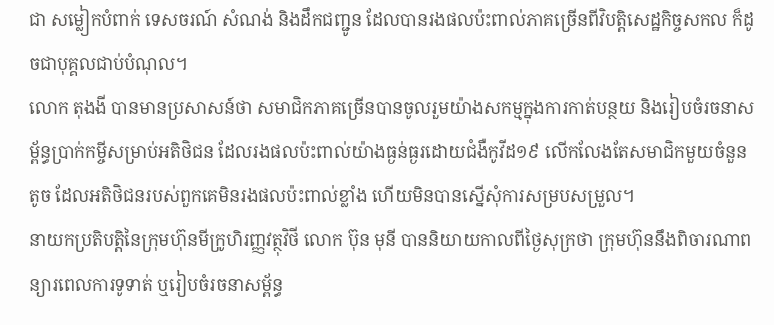ជា សម្លៀកបំពាក់ ទេសចរណ៍ សំណង់ និងដឹកជញ្ជូន ដែលបានរងផលប៉ះពាល់ភាគច្រើនពីវិបត្តិសេដ្ឋកិច្ចសកល ក៏ដូចជាបុគ្គលជាប់បំណុល។
លោក តុងងី បានមានប្រសាសន៍ថា សមាជិកភាគច្រើនបានចូលរួមយ៉ាងសកម្មក្នុងការកាត់បន្ថយ និងរៀបចំរចនាសម្ព័ន្ធប្រាក់កម្ចីសម្រាប់អតិថិជន ដែលរងផលប៉ះពាល់យ៉ាងធ្ងន់ធ្ងរដោយជំងឺកូវីដ១៩ លើកលែងតែសមាជិកមួយចំនួនតូច ដែលអតិថិជនរបស់ពួកគេមិនរងផលប៉ះពាល់ខ្លាំង ហើយមិនបានស្នើសុំការសម្របសម្រួល។
នាយកប្រតិបត្តិនៃក្រុមហ៊ុនមីក្រូហិរញ្ញវត្ថុវិថី លោក ប៊ុន មុនី បាននិយាយកាលពីថ្ងៃសុក្រថា ក្រុមហ៊ុននឹងពិចារណាពន្យារពេលការទូទាត់ ឬរៀបចំរចនាសម្ព័ន្ធ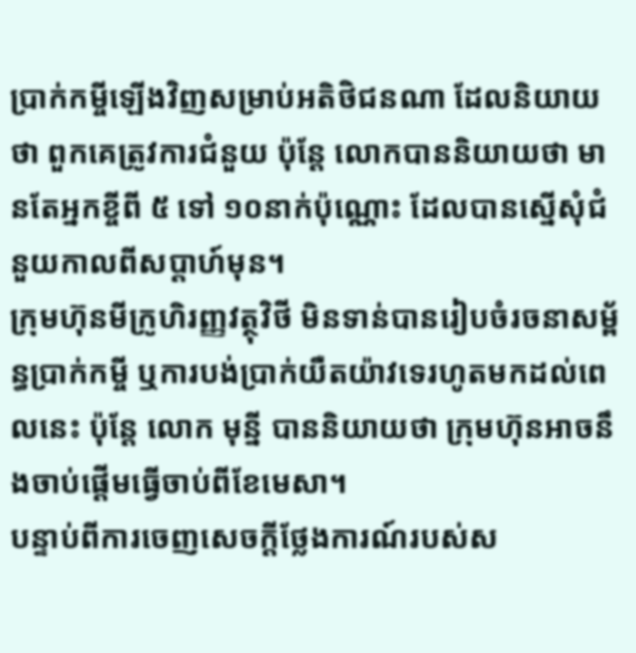ប្រាក់កម្ចីឡើងវិញសម្រាប់អតិថិជនណា ដែលនិយាយថា ពួកគេត្រូវការជំនួយ ប៉ុន្តែ លោកបាននិយាយថា មានតែអ្នកខ្ចីពី ៥ ទៅ ១០នាក់ប៉ុណ្ណោះ ដែលបានស្នើសុំជំនួយកាលពីសប្តាហ៍មុន។
ក្រុមហ៊ុនមីក្រូហិរញ្ញវត្ថុវិថី មិនទាន់បានរៀបចំរចនាសម្ព័ន្ធប្រាក់កម្ចី ឬការបង់ប្រាក់យឺតយ៉ាវទេរហូតមកដល់ពេលនេះ ប៉ុន្តែ លោក មុន្នី បាននិយាយថា ក្រុមហ៊ុនអាចនឹងចាប់ផ្តើមធ្វើចាប់ពីខែមេសា។
បន្ទាប់ពីការចេញសេចក្តីថ្លែងការណ៍របស់ស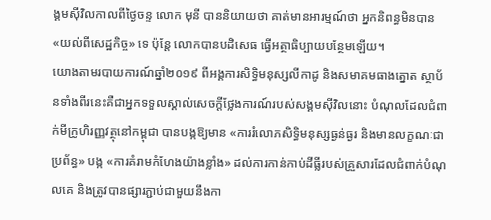ង្គមស៊ីវិលកាលពីថ្ងៃចន្ទ លោក មុនី បាននិយាយថា គាត់មានអារម្មណ៍ថា អ្នកនិពន្ធមិនបាន «យល់ពីសេដ្ឋកិច្ច» ទេ ប៉ុន្តែ លោកបានបដិសេធ ធ្វើអត្ថាធិប្បាយបន្ថែមឡើយ។
យោងតាមរបាយការណ៍ឆ្នាំ២០១៩ ពីអង្គការសិទ្ធិមនុស្សលីកាដូ និងសមាគមធាងត្នោត ស្ថាប័នទាំងពីរនេះគឺជាអ្នកទទួលស្គាល់សេចក្តីថ្លែងការណ៍របស់សង្គមស៊ីវិលនោះ បំណុលដែលជំពាក់មីក្រូហិរញ្ញវត្ថុនៅកម្ពុជា បានបង្កឱ្យមាន «ការរំលោភសិទ្ធិមនុស្សធ្ងន់ធ្ងរ និងមានលក្ខណៈជាប្រព័ន្ធ» បង្ក «ការគំរាមកំហែងយ៉ាងខ្លាំង» ដល់ការកាន់កាប់ដីធ្លីរបស់គ្រួសារដែលជំពាក់បំណុលគេ និងត្រូវបានផ្សារភ្ជាប់ជាមួយនឹងកា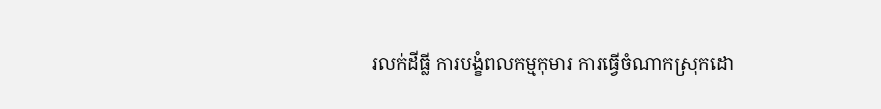រលក់ដីធ្លី ការបង្ខំពលកម្មកុមារ ការធ្វើចំណាកស្រុកដោ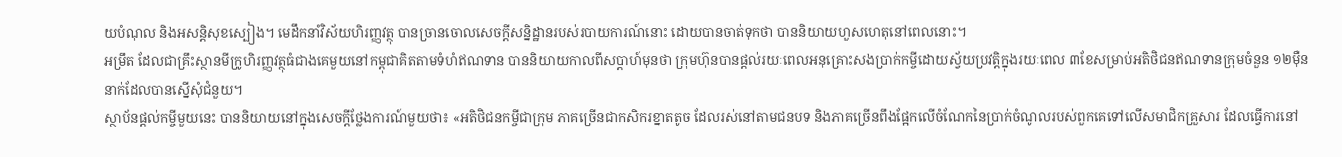យបំណុល និងអសន្តិសុខស្បៀង។ មេដឹកនាំវិស័យហិរញ្ញវត្ថុ បានច្រានចោលសេចក្ដីសន្និដ្ឋានរបស់របាយការណ៍នោះ ដោយបានចាត់ទុកថា បាននិយាយហួសហេតុនៅពេលនោះ។
អម្រឹត ដែលជាគ្រឹះស្ថានមីក្រូហិរញ្ញវត្ថុធំជាងគេមួយនៅកម្ពុជាគិតតាមទំហំឥណទាន បាននិយាយកាលពីសប្តាហ៍មុនថា ក្រុមហ៊ុនបានផ្តល់រយៈពេលអនុគ្រោះសងប្រាក់កម្ចីដោយស្វ័យប្រវត្តិក្នុងរយៈពេល ៣ខែសម្រាប់អតិថិជនឥណទានក្រុមចំនួន ១២ម៉ឺននាក់ដែលបានស្នើសុំជំនួយ។
ស្ថាប័នផ្ដល់កម្ចីមួយនេះ បាននិយាយនៅក្នុងសេចក្តីថ្លែងការណ៍មួយថា៖ «អតិថិជនកម្ចីជាក្រុម ភាគច្រើនជាកសិករខ្នាតតូច ដែលរស់នៅតាមជនបទ និងភាគច្រើនពឹងផ្អែកលើចំណែកនៃប្រាក់ចំណូលរបស់ពួកគេទៅលើសមាជិកគ្រួសារ ដែលធ្វើការនៅ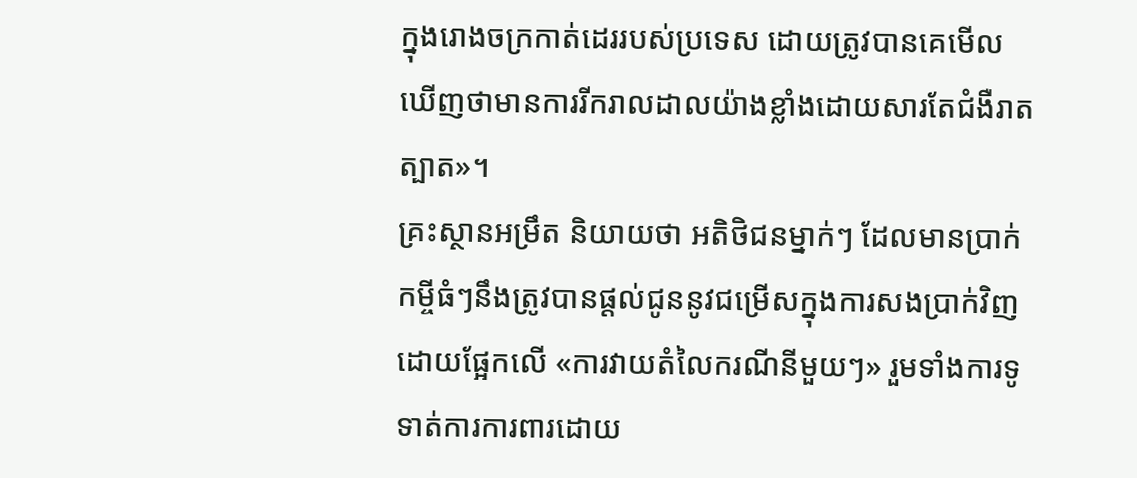ក្នុងរោងចក្រកាត់ដេររបស់ប្រទេស ដោយត្រូវបានគេមើលឃើញថាមានការរីករាលដាលយ៉ាងខ្លាំងដោយសារតែជំងឺរាតត្បាត»។
គ្រះស្ថានអម្រឹត និយាយថា អតិថិជនម្នាក់ៗ ដែលមានប្រាក់កម្ចីធំៗនឹងត្រូវបានផ្តល់ជូននូវជម្រើសក្នុងការសងប្រាក់វិញដោយផ្អែកលើ «ការវាយតំលៃករណីនីមួយៗ» រួមទាំងការទូទាត់ការការពារដោយ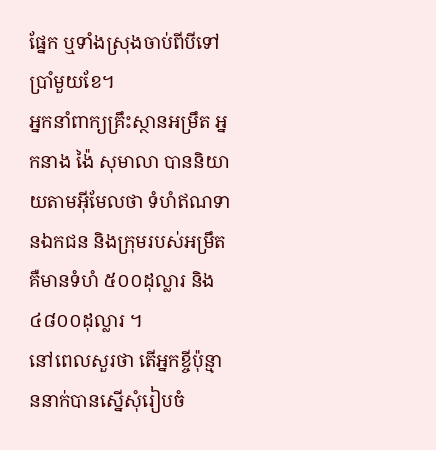ផ្នែក ឬទាំងស្រុងចាប់ពីបីទៅប្រាំមួយខែ។
អ្នកនាំពាក្យគ្រឹះស្ថានអម្រឹត អ្នកនាង ង៉ៃ សុមាលា បាននិយាយតាមអ៊ីមែលថា ទំហំឥណទានឯកជន និងក្រុមរបស់អម្រឹត គឺមានទំហំ ៥០០ដុល្លារ និង ៤៨០០ដុល្លារ ។
នៅពេលសួរថា តើអ្នកខ្ចីប៉ុន្មាននាក់បានស្នើសុំរៀបចំ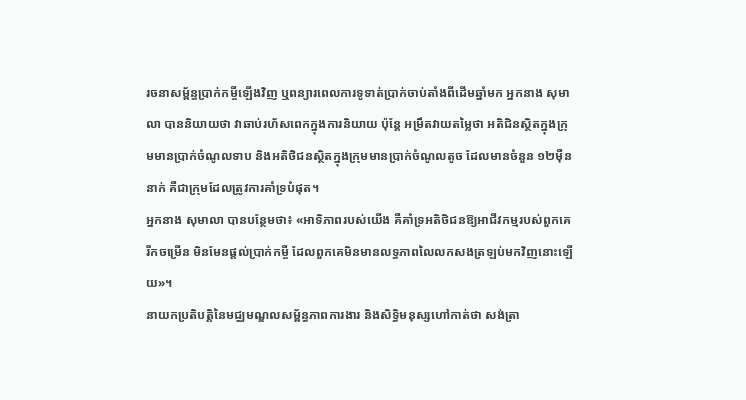រចនាសម្ព័ន្ធប្រាក់កម្ចីឡើងវិញ ឬពន្យារពេលការទូទាត់ប្រាក់ចាប់តាំងពីដើមឆ្នាំមក អ្នកនាង សុមាលា បាននិយាយថា វាឆាប់រហ័សពេកក្នុងការនិយាយ ប៉ុន្តែ អម្រឹតវាយតម្លៃថា អតិជិនស្ថិតក្នុងក្រុមមានប្រាក់ចំណូលទាប និងអតិថិជនស្ថិតក្នុងក្រុមមានប្រាក់ចំណូលតូច ដែលមានចំនួន ១២ម៉ឺននាក់ គឺជាក្រុមដែលត្រូវការគាំទ្របំផុត។
អ្នកនាង សុមាលា បានបន្ថែមថា៖ «អាទិភាពរបស់យើង គឺគាំទ្រអតិថិជនឱ្យអាជីវកម្មរបស់ពួកគេរីកចម្រើន មិនមែនផ្តល់ប្រាក់កម្ចី ដែលពួកគេមិនមានលទ្ធភាពលៃលកសងត្រឡប់មកវិញនោះឡើយ»។
នាយកប្រតិបត្តិនៃមជ្ឈមណ្ឌលសម្ព័ន្ធភាពការងារ និងសិទ្ធិមនុស្សហៅកាត់ថា សង់ត្រា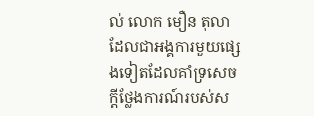ល់ លោក មឿន តុលា ដែលជាអង្គការមួយផ្សេងទៀតដែលគាំទ្រសេចក្តីថ្លែងការណ៍របស់ស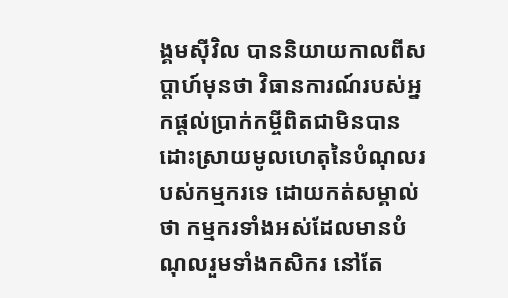ង្គមស៊ីវិល បាននិយាយកាលពីសប្តាហ៍មុនថា វិធានការណ៍របស់អ្នកផ្តល់ប្រាក់កម្ចីពិតជាមិនបានដោះស្រាយមូលហេតុនៃបំណុលរបស់កម្មករទេ ដោយកត់សម្គាល់ថា កម្មករទាំងអស់ដែលមានបំណុលរួមទាំងកសិករ នៅតែ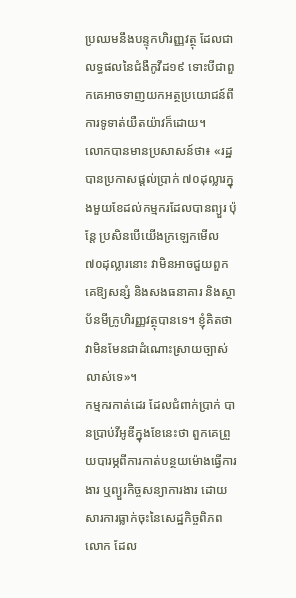ប្រឈមនឹងបន្ទុកហិរញ្ញវត្ថុ ដែលជាលទ្ធផលនៃជំងឺកូវីដ១៩ ទោះបីជាពួកគេអាចទាញយកអត្ថប្រយោជន៍ពីការទូទាត់យឺតយ៉ាវក៏ដោយ។
លោកបានមានប្រសាសន៍ថា៖ «រដ្ឋបានប្រកាសផ្តល់ប្រាក់ ៧០ដុល្លារក្នុងមួយខែដល់កម្មករដែលបានព្យួរ ប៉ុន្តែ ប្រសិនបើយើងក្រឡេកមើល ៧០ដុល្លារនោះ វាមិនអាចជួយពួកគេឱ្យសន្សំ និងសងធនាគារ និងស្ថាប័នមីក្រូហិរញ្ញវត្ថុបានទេ។ ខ្ញុំគិតថា វាមិនមែនជាដំណោះស្រាយច្បាស់លាស់ទេ»។
កម្មករកាត់ដេរ ដែលជំពាក់ប្រាក់ បានប្រាប់វីអូឌីក្នុងខែនេះថា ពួកគេព្រួយបារម្ភពីការកាត់បន្ថយម៉ោងធ្វើការងារ ឬព្យួរកិច្ចសន្យាការងារ ដោយសារការធ្លាក់ចុះនៃសេដ្ឋកិច្ចពិភពលោក ដែល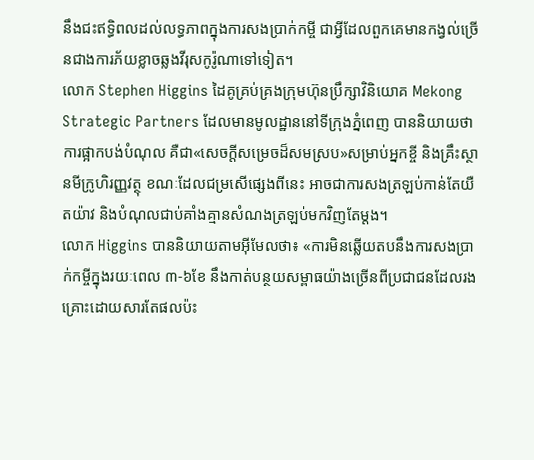នឹងជះឥទ្ធិពលដល់លទ្ធភាពក្នុងការសងប្រាក់កម្ចី ជាអ្វីដែលពួកគេមានកង្វល់ច្រើនជាងការភ័យខ្លាចឆ្លងវីរុសកូរ៉ូណាទៅទៀត។
លោក Stephen Higgins ដៃគូគ្រប់គ្រងក្រុមហ៊ុនប្រឹក្សាវិនិយោគ Mekong Strategic Partners ដែលមានមូលដ្ឋាននៅទីក្រុងភ្នំពេញ បាននិយាយថា ការផ្អាកបង់បំណុល គឺជា«សេចក្ដីសម្រេចដ៏សមស្រប»សម្រាប់អ្នកខ្ចី និងគ្រឹះស្ថានមីក្រូហិរញ្ញវត្ថុ ខណៈដែលជម្រសើផ្សេងពីនេះ អាចជាការសងត្រឡប់កាន់តែយឺតយ៉ាវ និងបំណុលជាប់គាំងគ្មានសំណងត្រឡប់មកវិញតែម្ដង។
លោក Higgins បាននិយាយតាមអ៊ីមែលថា៖ «ការមិនឆ្លើយតបនឹងការសងប្រាក់កម្ចីក្នុងរយៈពេល ៣-៦ខែ នឹងកាត់បន្ថយសម្ពាធយ៉ាងច្រើនពីប្រជាជនដែលរងគ្រោះដោយសារតែផលប៉ះ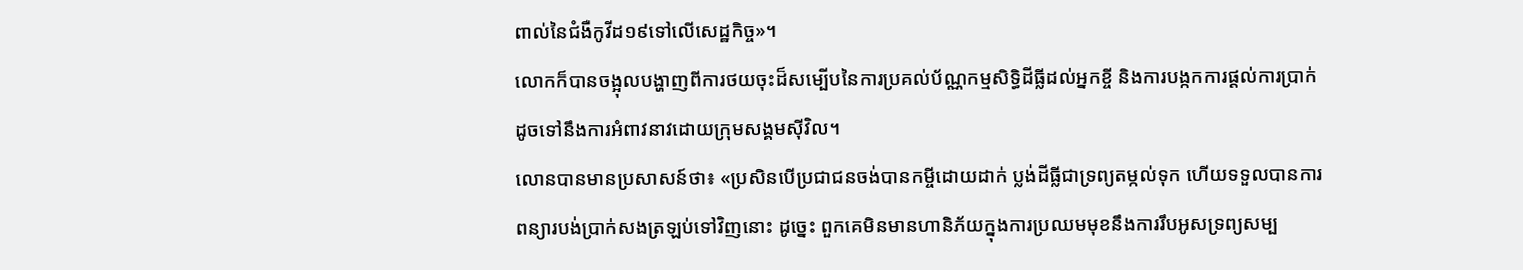ពាល់នៃជំងឺកូវីដ១៩ទៅលើសេដ្ឋកិច្ច»។
លោកក៏បានចង្អុលបង្ហាញពីការថយចុះដ៏សម្បើបនៃការប្រគល់ប័ណ្ណកម្មសិទ្ធិដីធ្លីដល់អ្នកខ្ចី និងការបង្កកការផ្ដល់ការប្រាក់ដូចទៅនឹងការអំពាវនាវដោយក្រុមសង្គមស៊ីវិល។
លោនបានមានប្រសាសន៍ថា៖ «ប្រសិនបើប្រជាជនចង់បានកម្ចីដោយដាក់ ប្លង់ដីធ្លីជាទ្រព្យតម្កល់ទុក ហើយទទួលបានការពន្យារបង់ប្រាក់សងត្រឡប់ទៅវិញនោះ ដូច្នេះ ពួកគេមិនមានហានិភ័យក្នុងការប្រឈមមុខនឹងការរឹបអូសទ្រព្យសម្ប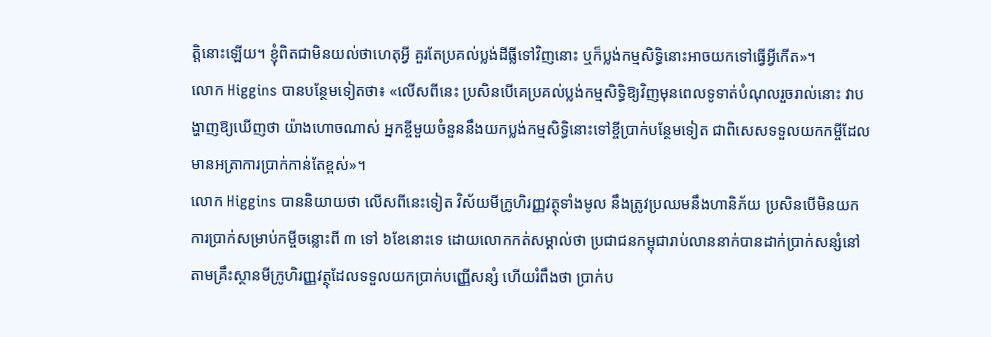ត្តិនោះឡើយ។ ខ្ញុំពិតជាមិនយល់ថាហេតុអ្វី គួរតែប្រគល់ប្លង់ដីធ្លីទៅវិញនោះ ឬក៏ប្លង់កម្មសិទ្ធិនោះអាចយកទៅធ្វើអ្វីកើត»។
លោក Higgins បានបន្ថែមទៀតថា៖ «លើសពីនេះ ប្រសិនបើគេប្រគល់ប្លង់កម្មសិទ្ធិឱ្យវិញមុនពេលទូទាត់បំណុលរួចរាល់នោះ វាបង្ហាញឱ្យឃើញថា យ៉ាងហោចណាស់ អ្នកខ្ចីមួយចំនួននឹងយកប្លង់កម្មសិទ្ធិនោះទៅខ្ចីប្រាក់បន្ថែមទៀត ជាពិសេសទទួលយកកម្ចីដែលមានអត្រាការប្រាក់កាន់តែខ្ពស់»។
លោក Higgins បាននិយាយថា លើសពីនេះទៀត វិស័យមីក្រូហិរញ្ញវត្ថុទាំងមូល នឹងត្រូវប្រឈមនឹងហានិភ័យ ប្រសិនបើមិនយកការប្រាក់សម្រាប់កម្ចីចន្លោះពី ៣ ទៅ ៦ខែនោះទេ ដោយលោកកត់សម្គាល់ថា ប្រជាជនកម្ពុជារាប់លាននាក់បានដាក់ប្រាក់សន្សំនៅតាមគ្រឹះស្ថានមីក្រូហិរញ្ញវត្ថុដែលទទួលយកប្រាក់បញ្ញើសន្សំ ហើយរំពឹងថា ប្រាក់ប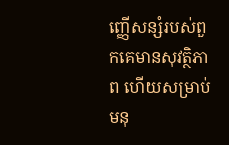ញ្ញើសន្សំរបស់ពួកគេមានសុវត្ថិភាព ហើយសម្រាប់មនុ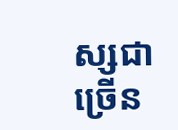ស្សជាច្រើន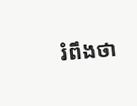រំពឹងថា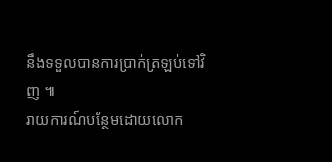នឹងទទួលបានការប្រាក់ត្រឡប់ទៅវិញ ៕
រាយការណ៍បន្ថែមដោយលោក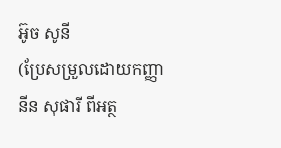អ៊ូច សូនី
(ប្រែសម្រួលដោយកញ្ញា នីន សុផារី ពីអត្ថ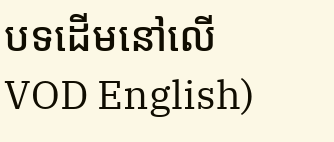បទដើមនៅលើ VOD English)